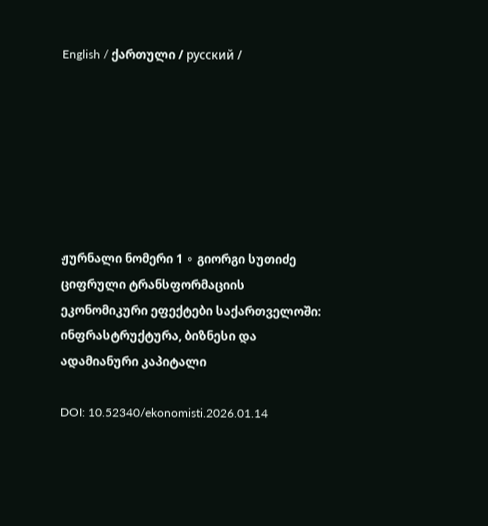English / ქართული / русский /







ჟურნალი ნომერი 1 ∘ გიორგი სუთიძე
ციფრული ტრანსფორმაციის ეკონომიკური ეფექტები საქართველოში: ინფრასტრუქტურა, ბიზნესი და ადამიანური კაპიტალი

DOI: 10.52340/ekonomisti.2026.01.14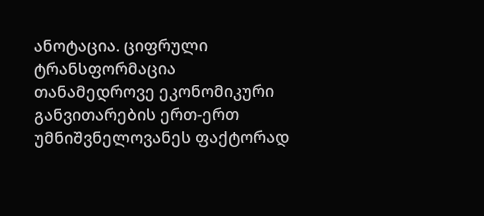ანოტაცია. ციფრული ტრანსფორმაცია თანამედროვე ეკონომიკური განვითარების ერთ-ერთ უმნიშვნელოვანეს ფაქტორად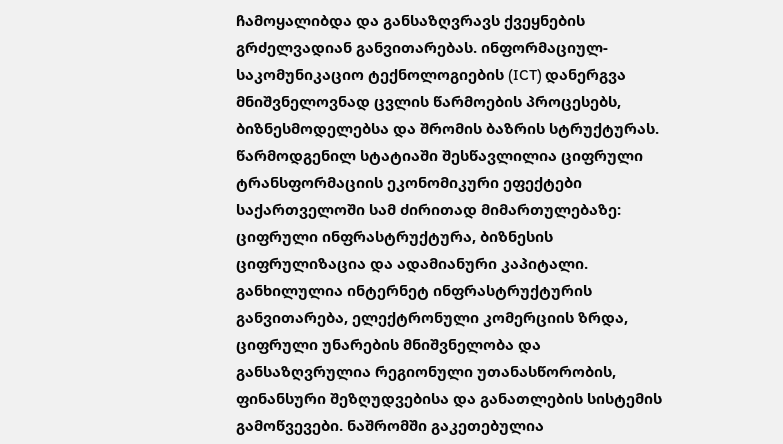ჩამოყალიბდა და განსაზღვრავს ქვეყნების გრძელვადიან განვითარებას. ინფორმაციულ-საკომუნიკაციო ტექნოლოგიების (ICT) დანერგვა მნიშვნელოვნად ცვლის წარმოების პროცესებს, ბიზნესმოდელებსა და შრომის ბაზრის სტრუქტურას. წარმოდგენილ სტატიაში შესწავლილია ციფრული ტრანსფორმაციის ეკონომიკური ეფექტები საქართველოში სამ ძირითად მიმართულებაზე: ციფრული ინფრასტრუქტურა, ბიზნესის ციფრულიზაცია და ადამიანური კაპიტალი. განხილულია ინტერნეტ ინფრასტრუქტურის განვითარება, ელექტრონული კომერციის ზრდა, ციფრული უნარების მნიშვნელობა და განსაზღვრულია რეგიონული უთანასწორობის, ფინანსური შეზღუდვებისა და განათლების სისტემის გამოწვევები. ნაშრომში გაკეთებულია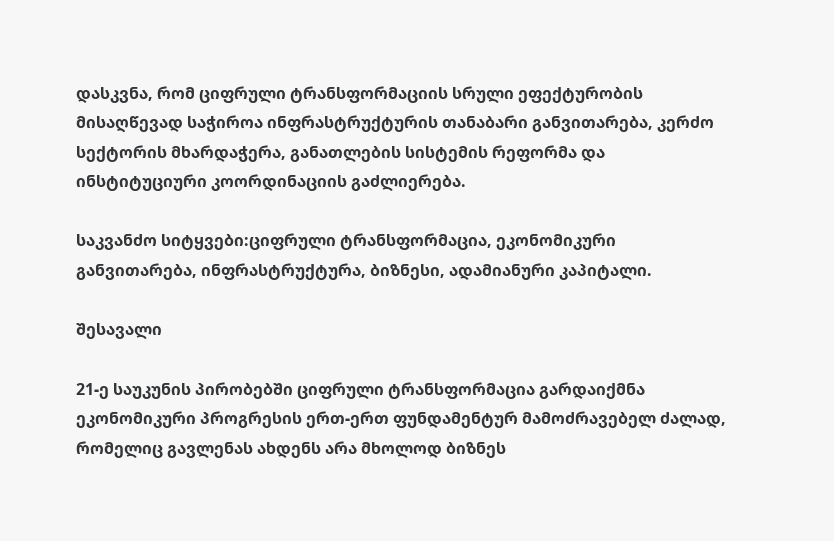დასკვნა, რომ ციფრული ტრანსფორმაციის სრული ეფექტურობის მისაღწევად საჭიროა ინფრასტრუქტურის თანაბარი განვითარება, კერძო სექტორის მხარდაჭერა, განათლების სისტემის რეფორმა და ინსტიტუციური კოორდინაციის გაძლიერება.

საკვანძო სიტყვები:ციფრული ტრანსფორმაცია, ეკონომიკური განვითარება, ინფრასტრუქტურა, ბიზნესი, ადამიანური კაპიტალი.

შესავალი

21-ე საუკუნის პირობებში ციფრული ტრანსფორმაცია გარდაიქმნა ეკონომიკური პროგრესის ერთ-ერთ ფუნდამენტურ მამოძრავებელ ძალად, რომელიც გავლენას ახდენს არა მხოლოდ ბიზნეს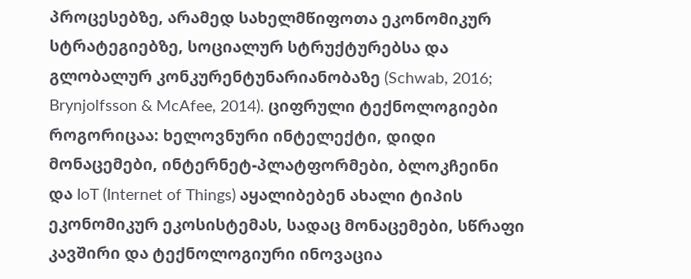პროცესებზე, არამედ სახელმწიფოთა ეკონომიკურ სტრატეგიებზე, სოციალურ სტრუქტურებსა და გლობალურ კონკურენტუნარიანობაზე (Schwab, 2016; Brynjolfsson & McAfee, 2014). ციფრული ტექნოლოგიები როგორიცაა: ხელოვნური ინტელექტი, დიდი მონაცემები, ინტერნეტ-პლატფორმები, ბლოკჩეინი და IoT (Internet of Things) აყალიბებენ ახალი ტიპის ეკონომიკურ ეკოსისტემას, სადაც მონაცემები, სწრაფი კავშირი და ტექნოლოგიური ინოვაცია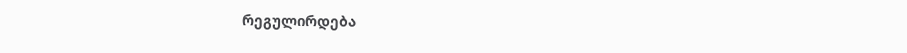რეგულირდება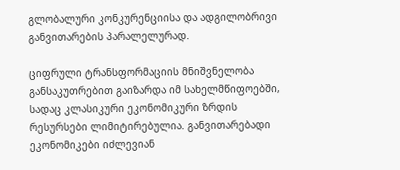გლობალური კონკურენციისა და ადგილობრივი განვითარების პარალელურად.

ციფრული ტრანსფორმაციის მნიშვნელობა განსაკუთრებით გაიზარდა იმ სახელმწიფოებში, სადაც კლასიკური ეკონომიკური ზრდის რესურსები ლიმიტირებულია. განვითარებადი ეკონომიკები იძლევიან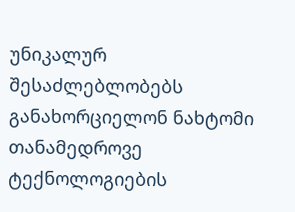უნიკალურ შესაძლებლობებს განახორციელონ ნახტომი თანამედროვე ტექნოლოგიების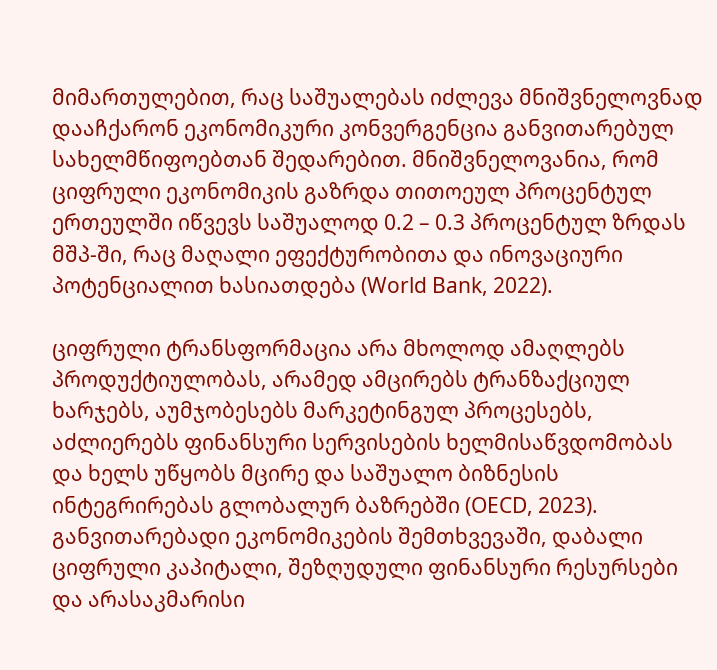მიმართულებით, რაც საშუალებას იძლევა მნიშვნელოვნად დააჩქარონ ეკონომიკური კონვერგენცია განვითარებულ სახელმწიფოებთან შედარებით. მნიშვნელოვანია, რომ ციფრული ეკონომიკის გაზრდა თითოეულ პროცენტულ ერთეულში იწვევს საშუალოდ 0.2 – 0.3 პროცენტულ ზრდას მშპ-ში, რაც მაღალი ეფექტურობითა და ინოვაციური პოტენციალით ხასიათდება (World Bank, 2022).

ციფრული ტრანსფორმაცია არა მხოლოდ ამაღლებს პროდუქტიულობას, არამედ ამცირებს ტრანზაქციულ ხარჯებს, აუმჯობესებს მარკეტინგულ პროცესებს, აძლიერებს ფინანსური სერვისების ხელმისაწვდომობას და ხელს უწყობს მცირე და საშუალო ბიზნესის ინტეგრირებას გლობალურ ბაზრებში (OECD, 2023). განვითარებადი ეკონომიკების შემთხვევაში, დაბალი ციფრული კაპიტალი, შეზღუდული ფინანსური რესურსები და არასაკმარისი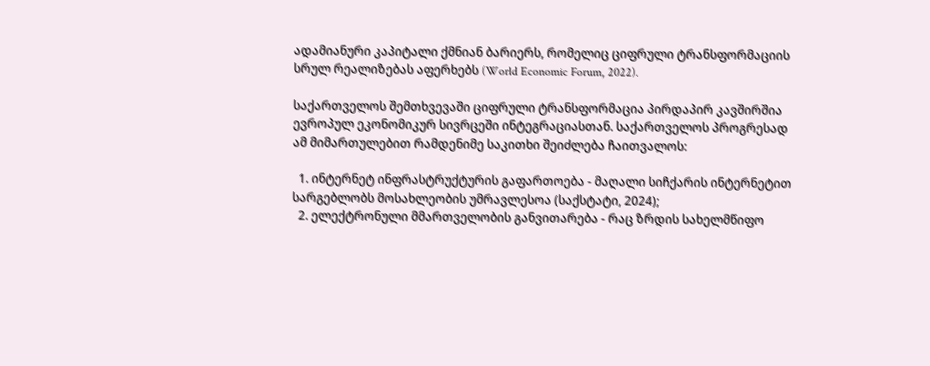ადამიანური კაპიტალი ქმნიან ბარიერს, რომელიც ციფრული ტრანსფორმაციის სრულ რეალიზებას აფერხებს (World Economic Forum, 2022).

საქართველოს შემთხვევაში ციფრული ტრანსფორმაცია პირდაპირ კავშირშია ევროპულ ეკონომიკურ სივრცეში ინტეგრაციასთან. საქართველოს პროგრესად ამ მიმართულებით რამდენიმე საკითხი შეიძლება ჩაითვალოს:

  1. ინტერნეტ ინფრასტრუქტურის გაფართოება - მაღალი სიჩქარის ინტერნეტით სარგებლობს მოსახლეობის უმრავლესოა (საქსტატი, 2024);
  2. ელექტრონული მმართველობის განვითარება - რაც ზრდის სახელმწიფო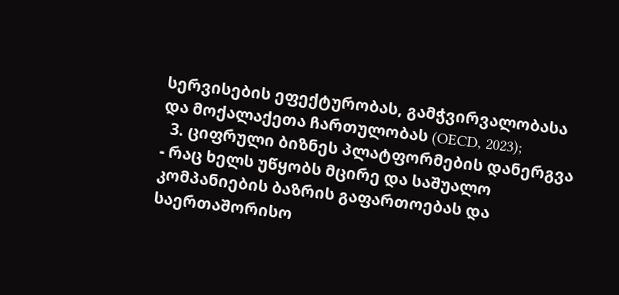სერვისების ეფექტურობას, გამჭვირვალობასა და მოქალაქეთა ჩართულობას (OECD, 2023);
  3. ციფრული ბიზნეს პლატფორმების დანერგვა - რაც ხელს უწყობს მცირე და საშუალო კომპანიების ბაზრის გაფართოებას და საერთაშორისო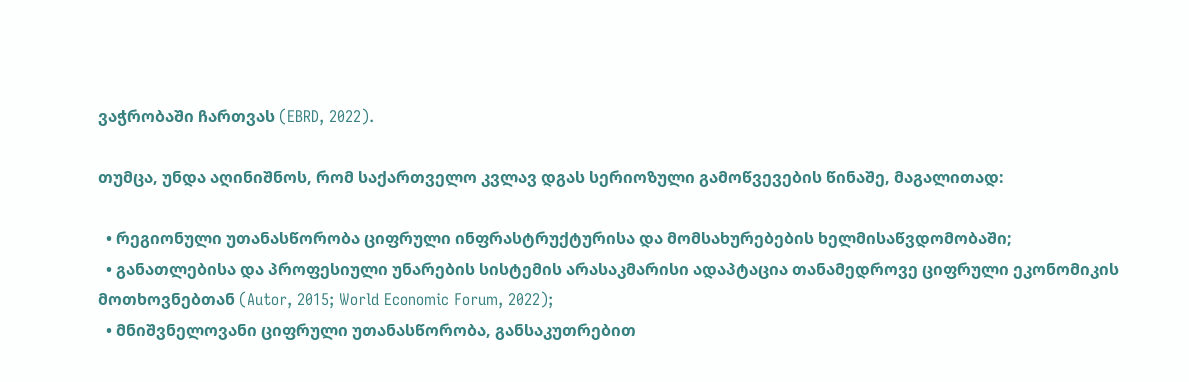ვაჭრობაში ჩართვას (EBRD, 2022).

თუმცა, უნდა აღინიშნოს, რომ საქართველო კვლავ დგას სერიოზული გამოწვევების წინაშე, მაგალითად:

  • რეგიონული უთანასწორობა ციფრული ინფრასტრუქტურისა და მომსახურებების ხელმისაწვდომობაში;
  • განათლებისა და პროფესიული უნარების სისტემის არასაკმარისი ადაპტაცია თანამედროვე ციფრული ეკონომიკის მოთხოვნებთან (Autor, 2015; World Economic Forum, 2022);
  • მნიშვნელოვანი ციფრული უთანასწორობა, განსაკუთრებით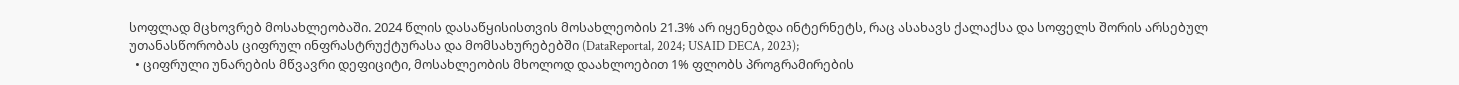სოფლად მცხოვრებ მოსახლეობაში. 2024 წლის დასაწყისისთვის მოსახლეობის 21.3% არ იყენებდა ინტერნეტს, რაც ასახავს ქალაქსა და სოფელს შორის არსებულ უთანასწორობას ციფრულ ინფრასტრუქტურასა და მომსახურებებში (DataReportal, 2024; USAID DECA, 2023);
  • ციფრული უნარების მწვავრი დეფიციტი, მოსახლეობის მხოლოდ დაახლოებით 1% ფლობს პროგრამირების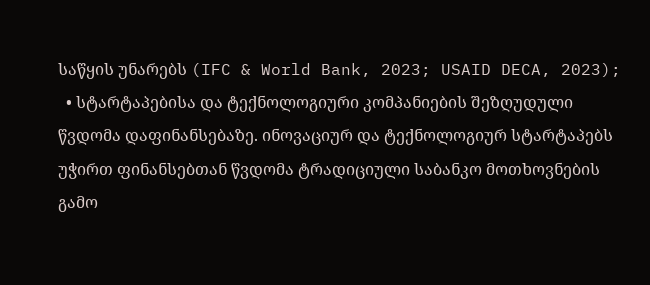საწყის უნარებს (IFC & World Bank, 2023; USAID DECA, 2023);
  • სტარტაპებისა და ტექნოლოგიური კომპანიების შეზღუდული წვდომა დაფინანსებაზე. ინოვაციურ და ტექნოლოგიურ სტარტაპებს უჭირთ ფინანსებთან წვდომა ტრადიციული საბანკო მოთხოვნების გამო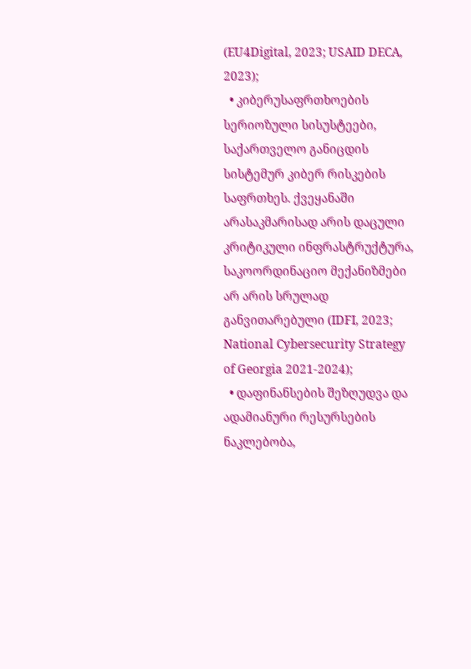(EU4Digital, 2023; USAID DECA, 2023);
  • კიბერუსაფრთხოების სერიოზული სისუსტეები, საქართველო განიცდის სისტემურ კიბერ რისკების საფრთხეს. ქვეყანაში არასაკმარისად არის დაცული კრიტიკული ინფრასტრუქტურა, საკოორდინაციო მექანიზმები არ არის სრულად განვითარებული (IDFI, 2023; National Cybersecurity Strategy of Georgia 2021-2024);
  • დაფინანსების შეზღუდვა და ადამიანური რესურსების ნაკლებობა,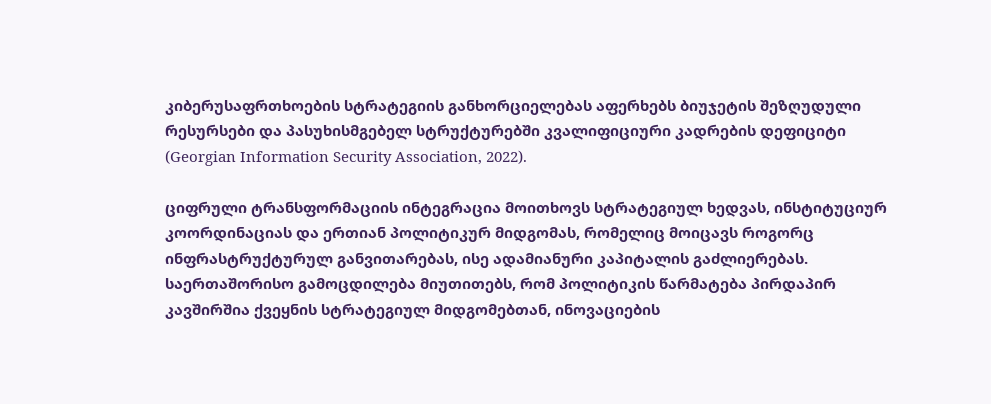კიბერუსაფრთხოების სტრატეგიის განხორციელებას აფერხებს ბიუჯეტის შეზღუდული რესურსები და პასუხისმგებელ სტრუქტურებში კვალიფიციური კადრების დეფიციტი (Georgian Information Security Association, 2022).

ციფრული ტრანსფორმაციის ინტეგრაცია მოითხოვს სტრატეგიულ ხედვას, ინსტიტუციურ კოორდინაციას და ერთიან პოლიტიკურ მიდგომას, რომელიც მოიცავს როგორც ინფრასტრუქტურულ განვითარებას, ისე ადამიანური კაპიტალის გაძლიერებას. საერთაშორისო გამოცდილება მიუთითებს, რომ პოლიტიკის წარმატება პირდაპირ კავშირშია ქვეყნის სტრატეგიულ მიდგომებთან, ინოვაციების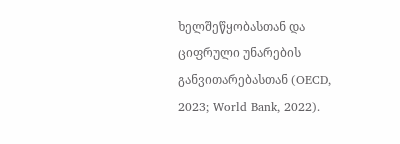ხელშეწყობასთან და ციფრული უნარების განვითარებასთან (OECD, 2023; World Bank, 2022).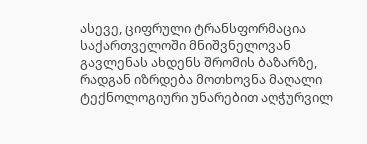ასევე, ციფრული ტრანსფორმაცია საქართველოში მნიშვნელოვან გავლენას ახდენს შრომის ბაზარზე, რადგან იზრდება მოთხოვნა მაღალი ტექნოლოგიური უნარებით აღჭურვილ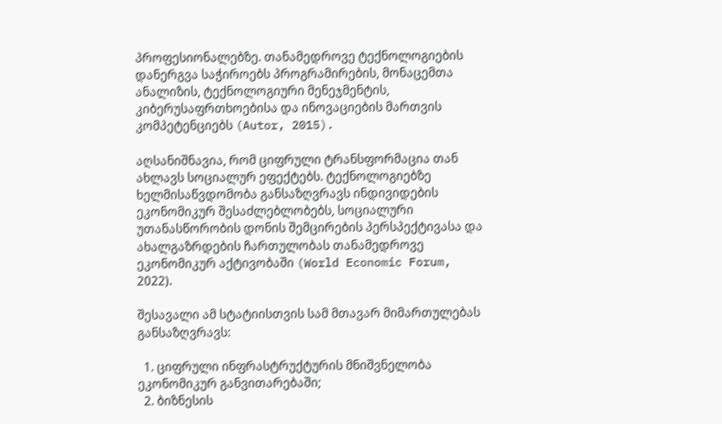პროფესიონალებზე. თანამედროვე ტექნოლოგიების დანერგვა საჭიროებს პროგრამირების, მონაცემთა ანალიზის, ტექნოლოგიური მენეჯმენტის, კიბერუსაფრთხოებისა და ინოვაციების მართვის კომპეტენციებს (Autor, 2015).

აღსანიშნავია, რომ ციფრული ტრანსფორმაცია თან ახლავს სოციალურ ეფექტებს. ტექნოლოგიებზე ხელმისაწვდომობა განსაზღვრავს ინდივიდების ეკონომიკურ შესაძლებლობებს, სოციალური უთანასწორობის დონის შემცირების პერსპექტივასა და ახალგაზრდების ჩართულობას თანამედროვე ეკონომიკურ აქტივობაში (World Economic Forum, 2022).

შესავალი ამ სტატიისთვის სამ მთავარ მიმართულებას განსაზღვრავს:

  1. ციფრული ინფრასტრუქტურის მნიშვნელობა ეკონომიკურ განვითარებაში;
  2. ბიზნესის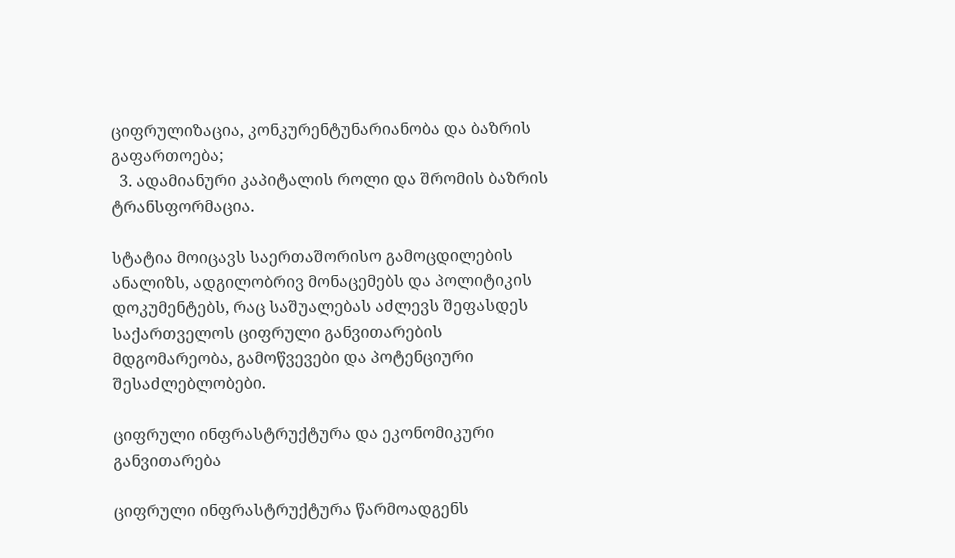ციფრულიზაცია, კონკურენტუნარიანობა და ბაზრის გაფართოება;
  3. ადამიანური კაპიტალის როლი და შრომის ბაზრის ტრანსფორმაცია.

სტატია მოიცავს საერთაშორისო გამოცდილების ანალიზს, ადგილობრივ მონაცემებს და პოლიტიკის დოკუმენტებს, რაც საშუალებას აძლევს შეფასდეს საქართველოს ციფრული განვითარების მდგომარეობა, გამოწვევები და პოტენციური შესაძლებლობები.

ციფრული ინფრასტრუქტურა და ეკონომიკური განვითარება

ციფრული ინფრასტრუქტურა წარმოადგენს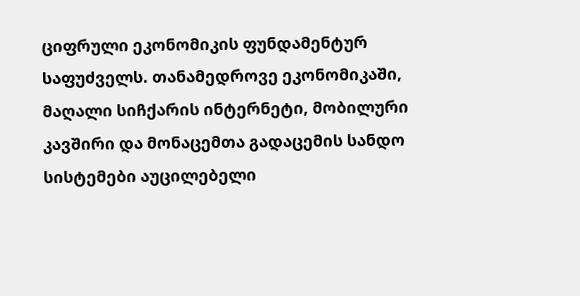ციფრული ეკონომიკის ფუნდამენტურ საფუძველს. თანამედროვე ეკონომიკაში, მაღალი სიჩქარის ინტერნეტი, მობილური კავშირი და მონაცემთა გადაცემის სანდო სისტემები აუცილებელი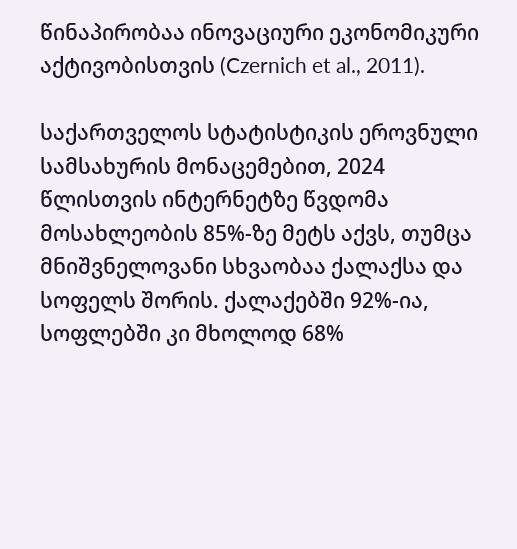წინაპირობაა ინოვაციური ეკონომიკური აქტივობისთვის (Czernich et al., 2011).

საქართველოს სტატისტიკის ეროვნული სამსახურის მონაცემებით, 2024 წლისთვის ინტერნეტზე წვდომა მოსახლეობის 85%-ზე მეტს აქვს, თუმცა მნიშვნელოვანი სხვაობაა ქალაქსა და სოფელს შორის. ქალაქებში 92%-ია, სოფლებში კი მხოლოდ 68%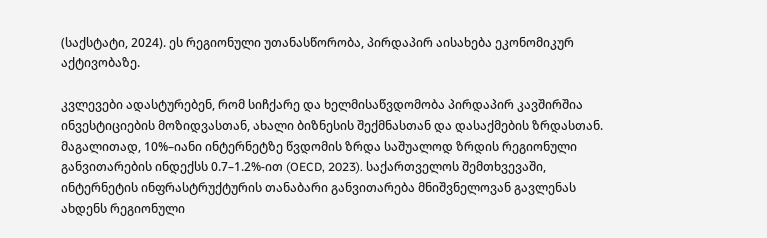(საქსტატი, 2024). ეს რეგიონული უთანასწორობა, პირდაპირ აისახება ეკონომიკურ აქტივობაზე.

კვლევები ადასტურებენ, რომ სიჩქარე და ხელმისაწვდომობა პირდაპირ კავშირშია ინვესტიციების მოზიდვასთან, ახალი ბიზნესის შექმნასთან და დასაქმების ზრდასთან. მაგალითად, 10%–იანი ინტერნეტზე წვდომის ზრდა საშუალოდ ზრდის რეგიონული განვითარების ინდექსს 0.7–1.2%-ით (OECD, 2023). საქართველოს შემთხვევაში, ინტერნეტის ინფრასტრუქტურის თანაბარი განვითარება მნიშვნელოვან გავლენას ახდენს რეგიონული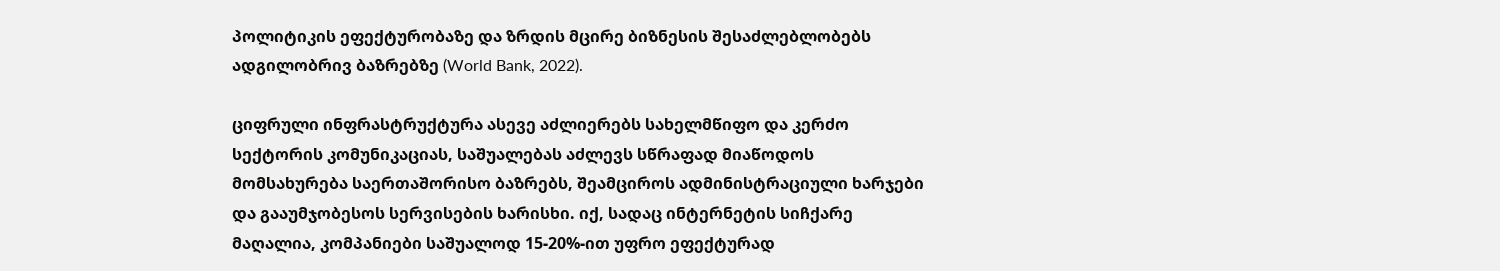პოლიტიკის ეფექტურობაზე და ზრდის მცირე ბიზნესის შესაძლებლობებს ადგილობრივ ბაზრებზე (World Bank, 2022).

ციფრული ინფრასტრუქტურა ასევე აძლიერებს სახელმწიფო და კერძო სექტორის კომუნიკაციას, საშუალებას აძლევს სწრაფად მიაწოდოს მომსახურება საერთაშორისო ბაზრებს, შეამციროს ადმინისტრაციული ხარჯები და გააუმჯობესოს სერვისების ხარისხი. იქ, სადაც ინტერნეტის სიჩქარე მაღალია, კომპანიები საშუალოდ 15-20%-ით უფრო ეფექტურად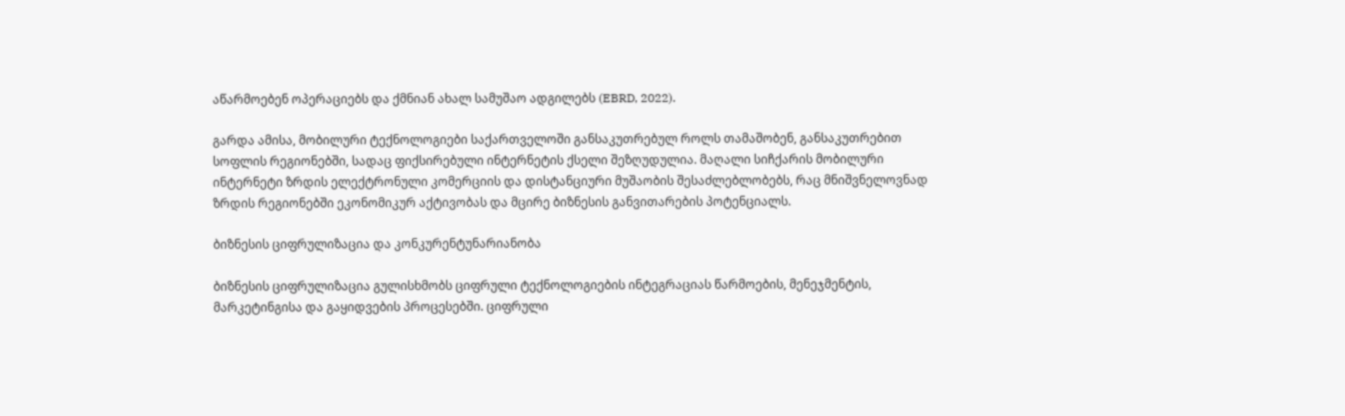აწარმოებენ ოპერაციებს და ქმნიან ახალ სამუშაო ადგილებს (EBRD, 2022).

გარდა ამისა, მობილური ტექნოლოგიები საქართველოში განსაკუთრებულ როლს თამაშობენ, განსაკუთრებით სოფლის რეგიონებში, სადაც ფიქსირებული ინტერნეტის ქსელი შეზღუდულია. მაღალი სიჩქარის მობილური ინტერნეტი ზრდის ელექტრონული კომერციის და დისტანციური მუშაობის შესაძლებლობებს, რაც მნიშვნელოვნად ზრდის რეგიონებში ეკონომიკურ აქტივობას და მცირე ბიზნესის განვითარების პოტენციალს.

ბიზნესის ციფრულიზაცია და კონკურენტუნარიანობა

ბიზნესის ციფრულიზაცია გულისხმობს ციფრული ტექნოლოგიების ინტეგრაციას წარმოების, მენეჯმენტის, მარკეტინგისა და გაყიდვების პროცესებში. ციფრული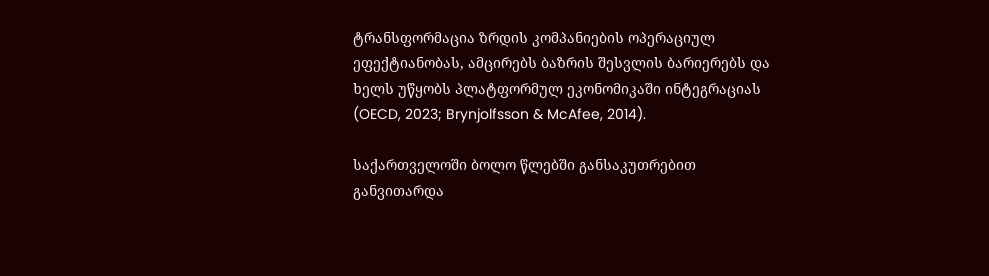ტრანსფორმაცია ზრდის კომპანიების ოპერაციულ ეფექტიანობას, ამცირებს ბაზრის შესვლის ბარიერებს და ხელს უწყობს პლატფორმულ ეკონომიკაში ინტეგრაციას (OECD, 2023; Brynjolfsson & McAfee, 2014).

საქართველოში ბოლო წლებში განსაკუთრებით განვითარდა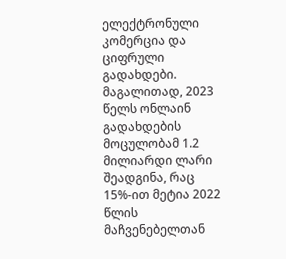ელექტრონული კომერცია და ციფრული გადახდები. მაგალითად, 2023 წელს ონლაინ გადახდების მოცულობამ 1.2 მილიარდი ლარი შეადგინა, რაც 15%-ით მეტია 2022 წლის მაჩვენებელთან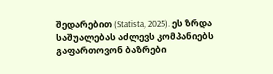შედარებით (Statista, 2025). ეს ზრდა საშუალებას აძლევს კომპანიებს გაფართოვონ ბაზრები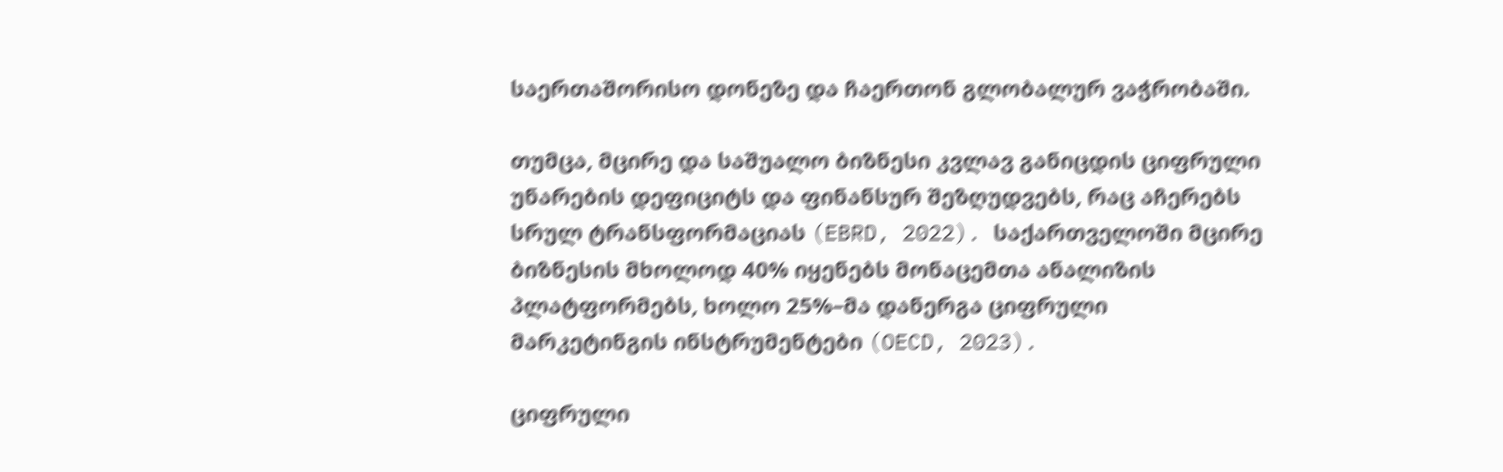საერთაშორისო დონეზე და ჩაერთონ გლობალურ ვაჭრობაში.

თუმცა, მცირე და საშუალო ბიზნესი კვლავ განიცდის ციფრული უნარების დეფიციტს და ფინანსურ შეზღუდვებს, რაც აჩერებს სრულ ტრანსფორმაციას (EBRD, 2022). საქართველოში მცირე ბიზნესის მხოლოდ 40% იყენებს მონაცემთა ანალიზის პლატფორმებს, ხოლო 25%–მა დანერგა ციფრული მარკეტინგის ინსტრუმენტები (OECD, 2023).

ციფრული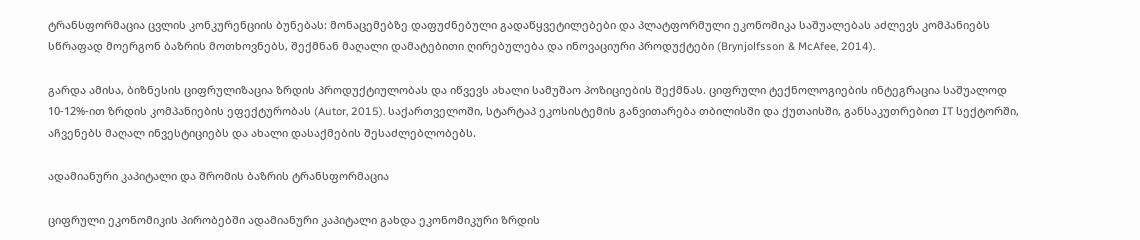ტრანსფორმაცია ცვლის კონკურენციის ბუნებას: მონაცემებზე დაფუძნებული გადაწყვეტილებები და პლატფორმული ეკონომიკა საშუალებას აძლევს კომპანიებს სწრაფად მოერგონ ბაზრის მოთხოვნებს, შექმნან მაღალი დამატებითი ღირებულება და ინოვაციური პროდუქტები (Brynjolfsson & McAfee, 2014).

გარდა ამისა, ბიზნესის ციფრულიზაცია ზრდის პროდუქტიულობას და იწვევს ახალი სამუშაო პოზიციების შექმნას. ციფრული ტექნოლოგიების ინტეგრაცია საშუალოდ 10-12%-ით ზრდის კომპანიების ეფექტურობას (Autor, 2015). საქართველოში, სტარტაპ ეკოსისტემის განვითარება თბილისში და ქუთაისში, განსაკუთრებით IT სექტორში, აჩვენებს მაღალ ინვესტიციებს და ახალი დასაქმების შესაძლებლობებს.

ადამიანური კაპიტალი და შრომის ბაზრის ტრანსფორმაცია

ციფრული ეკონომიკის პირობებში ადამიანური კაპიტალი გახდა ეკონომიკური ზრდის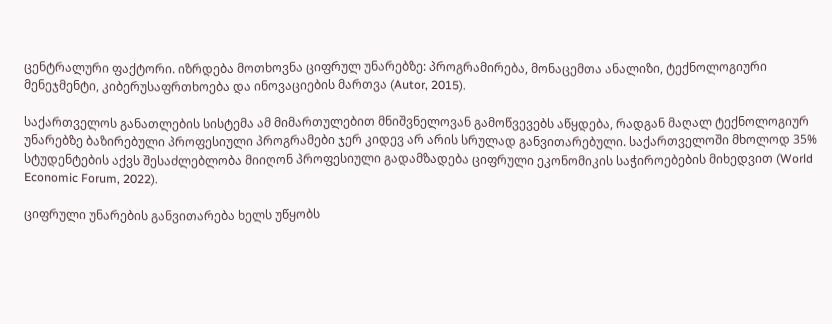ცენტრალური ფაქტორი. იზრდება მოთხოვნა ციფრულ უნარებზე: პროგრამირება, მონაცემთა ანალიზი, ტექნოლოგიური მენეჯმენტი, კიბერუსაფრთხოება და ინოვაციების მართვა (Autor, 2015).

საქართველოს განათლების სისტემა ამ მიმართულებით მნიშვნელოვან გამოწვევებს აწყდება, რადგან მაღალ ტექნოლოგიურ უნარებზე ბაზირებული პროფესიული პროგრამები ჯერ კიდევ არ არის სრულად განვითარებული. საქართველოში მხოლოდ 35% სტუდენტების აქვს შესაძლებლობა მიიღონ პროფესიული გადამზადება ციფრული ეკონომიკის საჭიროებების მიხედვით (World Economic Forum, 2022).

ციფრული უნარების განვითარება ხელს უწყობს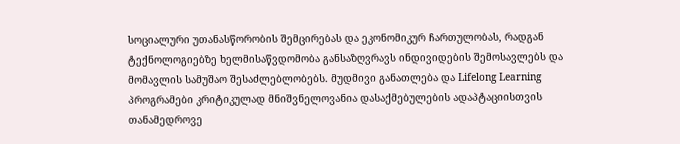სოციალური უთანასწორობის შემცირებას და ეკონომიკურ ჩართულობას, რადგან ტექნოლოგიებზე ხელმისაწვდომობა განსაზღვრავს ინდივიდების შემოსავლებს და მომავლის სამუშაო შესაძლებლობებს. მუდმივი განათლება და Lifelong Learning პროგრამები კრიტიკულად მნიშვნელოვანია დასაქმებულების ადაპტაციისთვის თანამედროვე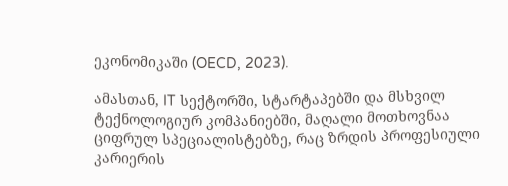ეკონომიკაში (OECD, 2023).

ამასთან, IT სექტორში, სტარტაპებში და მსხვილ ტექნოლოგიურ კომპანიებში, მაღალი მოთხოვნაა ციფრულ სპეციალისტებზე, რაც ზრდის პროფესიული კარიერის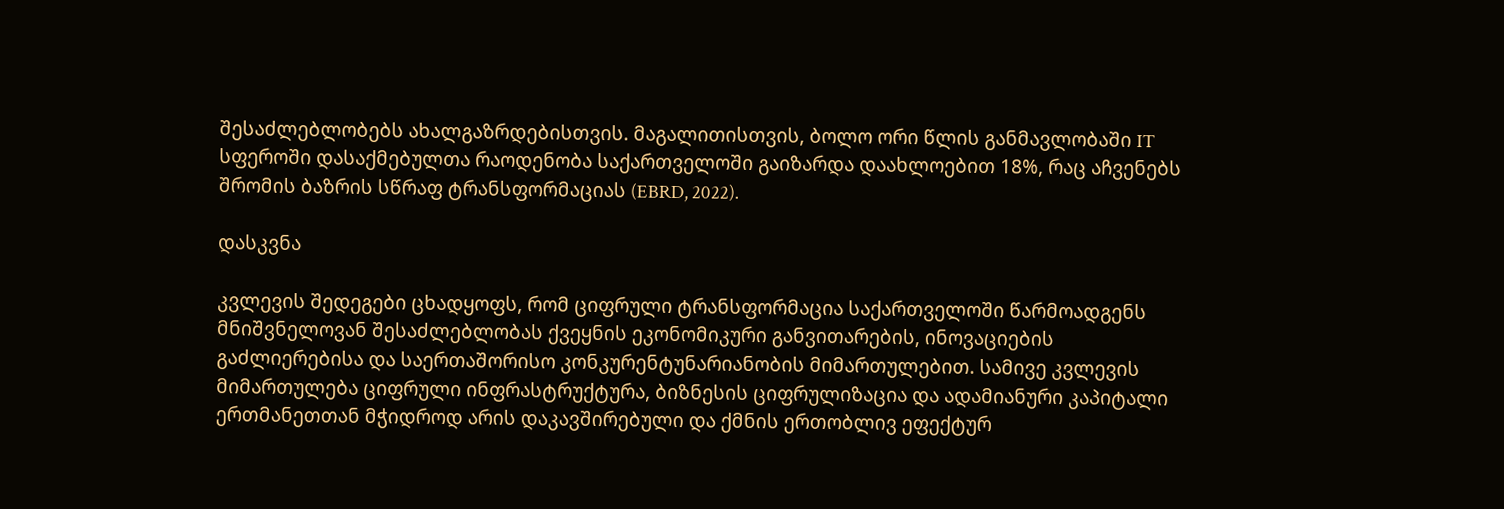შესაძლებლობებს ახალგაზრდებისთვის. მაგალითისთვის, ბოლო ორი წლის განმავლობაში IT სფეროში დასაქმებულთა რაოდენობა საქართველოში გაიზარდა დაახლოებით 18%, რაც აჩვენებს შრომის ბაზრის სწრაფ ტრანსფორმაციას (EBRD, 2022).

დასკვნა

კვლევის შედეგები ცხადყოფს, რომ ციფრული ტრანსფორმაცია საქართველოში წარმოადგენს მნიშვნელოვან შესაძლებლობას ქვეყნის ეკონომიკური განვითარების, ინოვაციების გაძლიერებისა და საერთაშორისო კონკურენტუნარიანობის მიმართულებით. სამივე კვლევის მიმართულება ციფრული ინფრასტრუქტურა, ბიზნესის ციფრულიზაცია და ადამიანური კაპიტალი ერთმანეთთან მჭიდროდ არის დაკავშირებული და ქმნის ერთობლივ ეფექტურ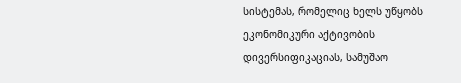სისტემას, რომელიც ხელს უწყობს ეკონომიკური აქტივობის დივერსიფიკაციას, სამუშაო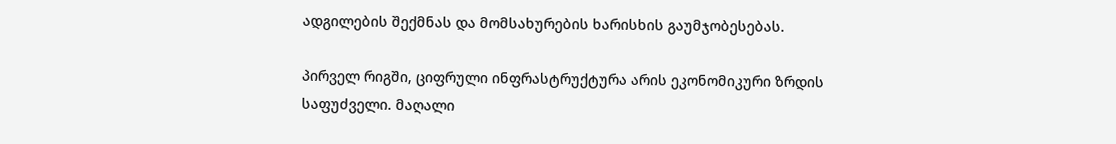ადგილების შექმნას და მომსახურების ხარისხის გაუმჯობესებას.

პირველ რიგში, ციფრული ინფრასტრუქტურა არის ეკონომიკური ზრდის საფუძველი. მაღალი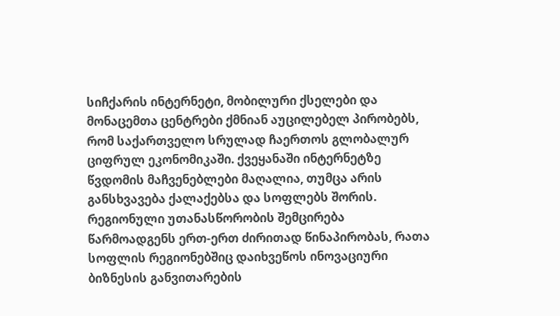სიჩქარის ინტერნეტი, მობილური ქსელები და მონაცემთა ცენტრები ქმნიან აუცილებელ პირობებს, რომ საქართველო სრულად ჩაერთოს გლობალურ ციფრულ ეკონომიკაში. ქვეყანაში ინტერნეტზე წვდომის მაჩვენებლები მაღალია, თუმცა არის განსხვავება ქალაქებსა და სოფლებს შორის. რეგიონული უთანასწორობის შემცირება წარმოადგენს ერთ-ერთ ძირითად წინაპირობას, რათა სოფლის რეგიონებშიც დაიხვეწოს ინოვაციური ბიზნესის განვითარების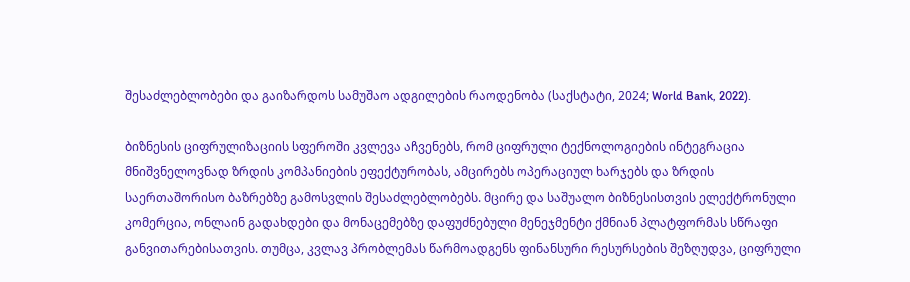შესაძლებლობები და გაიზარდოს სამუშაო ადგილების რაოდენობა (საქსტატი, 2024; World Bank, 2022).

ბიზნესის ციფრულიზაციის სფეროში კვლევა აჩვენებს, რომ ციფრული ტექნოლოგიების ინტეგრაცია მნიშვნელოვნად ზრდის კომპანიების ეფექტურობას, ამცირებს ოპერაციულ ხარჯებს და ზრდის საერთაშორისო ბაზრებზე გამოსვლის შესაძლებლობებს. მცირე და საშუალო ბიზნესისთვის ელექტრონული კომერცია, ონლაინ გადახდები და მონაცემებზე დაფუძნებული მენეჯმენტი ქმნიან პლატფორმას სწრაფი განვითარებისათვის. თუმცა, კვლავ პრობლემას წარმოადგენს ფინანსური რესურსების შეზღუდვა, ციფრული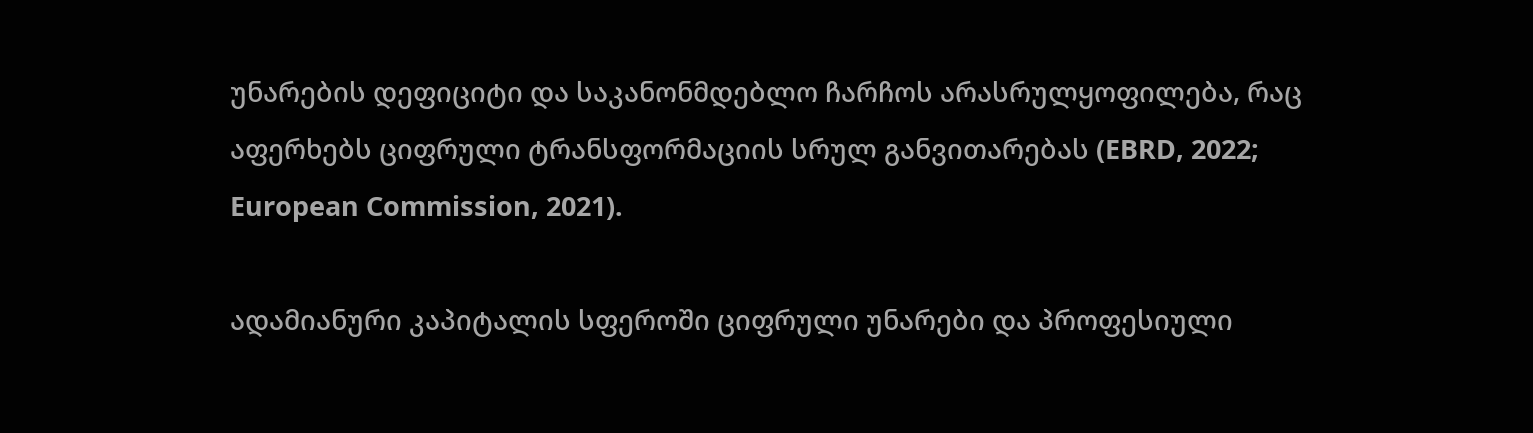უნარების დეფიციტი და საკანონმდებლო ჩარჩოს არასრულყოფილება, რაც აფერხებს ციფრული ტრანსფორმაციის სრულ განვითარებას (EBRD, 2022; European Commission, 2021).

ადამიანური კაპიტალის სფეროში ციფრული უნარები და პროფესიული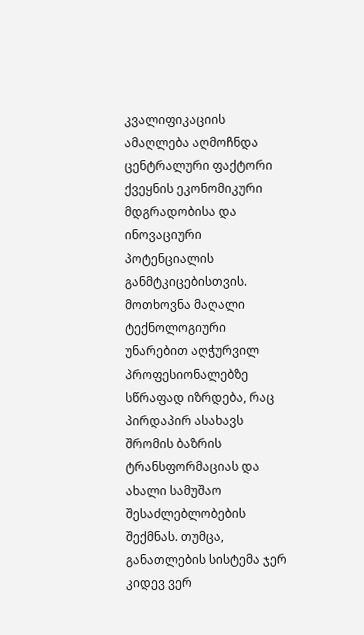კვალიფიკაციის ამაღლება აღმოჩნდა ცენტრალური ფაქტორი ქვეყნის ეკონომიკური მდგრადობისა და ინოვაციური პოტენციალის განმტკიცებისთვის. მოთხოვნა მაღალი ტექნოლოგიური უნარებით აღჭურვილ პროფესიონალებზე სწრაფად იზრდება, რაც პირდაპირ ასახავს შრომის ბაზრის ტრანსფორმაციას და ახალი სამუშაო შესაძლებლობების შექმნას. თუმცა, განათლების სისტემა ჯერ კიდევ ვერ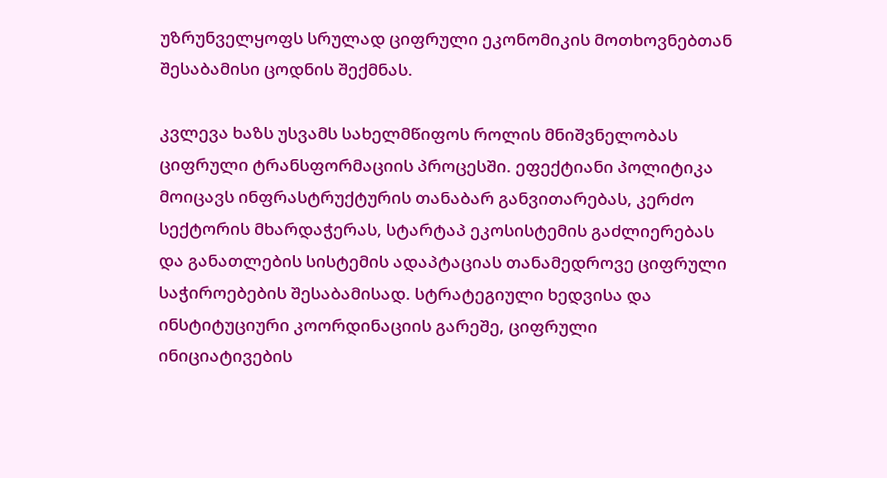უზრუნველყოფს სრულად ციფრული ეკონომიკის მოთხოვნებთან შესაბამისი ცოდნის შექმნას.

კვლევა ხაზს უსვამს სახელმწიფოს როლის მნიშვნელობას ციფრული ტრანსფორმაციის პროცესში. ეფექტიანი პოლიტიკა მოიცავს ინფრასტრუქტურის თანაბარ განვითარებას, კერძო სექტორის მხარდაჭერას, სტარტაპ ეკოსისტემის გაძლიერებას და განათლების სისტემის ადაპტაციას თანამედროვე ციფრული საჭიროებების შესაბამისად. სტრატეგიული ხედვისა და ინსტიტუციური კოორდინაციის გარეშე, ციფრული ინიციატივების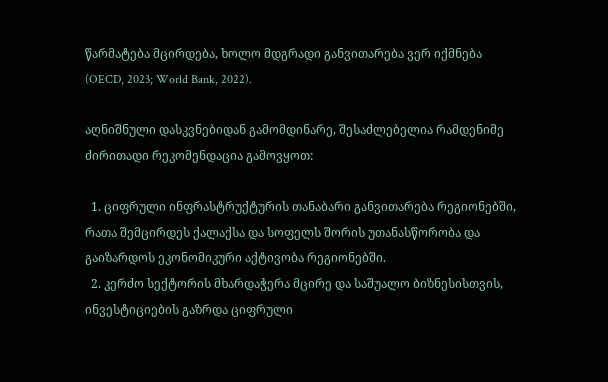წარმატება მცირდება, ხოლო მდგრადი განვითარება ვერ იქმნება (OECD, 2023; World Bank, 2022).

აღნიშნული დასკვნებიდან გამომდინარე, შესაძლებელია რამდენიმე ძირითადი რეკომენდაცია გამოვყოთ:

  1. ციფრული ინფრასტრუქტურის თანაბარი განვითარება რეგიონებში, რათა შემცირდეს ქალაქსა და სოფელს შორის უთანასწორობა და გაიზარდოს ეკონომიკური აქტივობა რეგიონებში.
  2. კერძო სექტორის მხარდაჭერა მცირე და საშუალო ბიზნესისთვის, ინვესტიციების გაზრდა ციფრული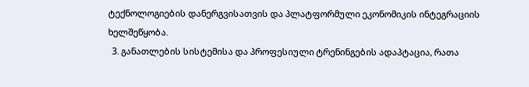ტექნოლოგიების დანერგვისათვის და პლატფორმული ეკონომიკის ინტეგრაციის ხელშეწყობა.
  3. განათლების სისტემისა და პროფესიული ტრენინგების ადაპტაცია, რათა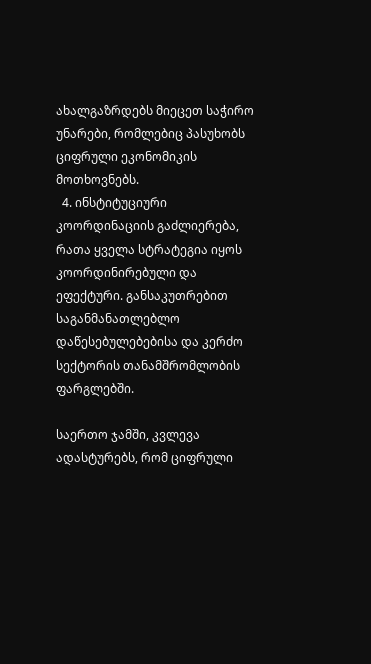ახალგაზრდებს მიეცეთ საჭირო უნარები, რომლებიც პასუხობს ციფრული ეკონომიკის მოთხოვნებს.
  4. ინსტიტუციური კოორდინაციის გაძლიერება, რათა ყველა სტრატეგია იყოს კოორდინირებული და ეფექტური. განსაკუთრებით  საგანმანათლებლო დაწესებულებებისა და კერძო სექტორის თანამშრომლობის ფარგლებში.

საერთო ჯამში, კვლევა ადასტურებს, რომ ციფრული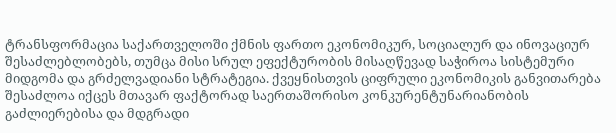ტრანსფორმაცია საქართველოში ქმნის ფართო ეკონომიკურ, სოციალურ და ინოვაციურ შესაძლებლობებს, თუმცა მისი სრულ ეფექტურობის მისაღწევად საჭიროა სისტემური მიდგომა და გრძელვადიანი სტრატეგია. ქვეყნისთვის ციფრული ეკონომიკის განვითარება შესაძლოა იქცეს მთავარ ფაქტორად საერთაშორისო კონკურენტუნარიანობის გაძლიერებისა და მდგრადი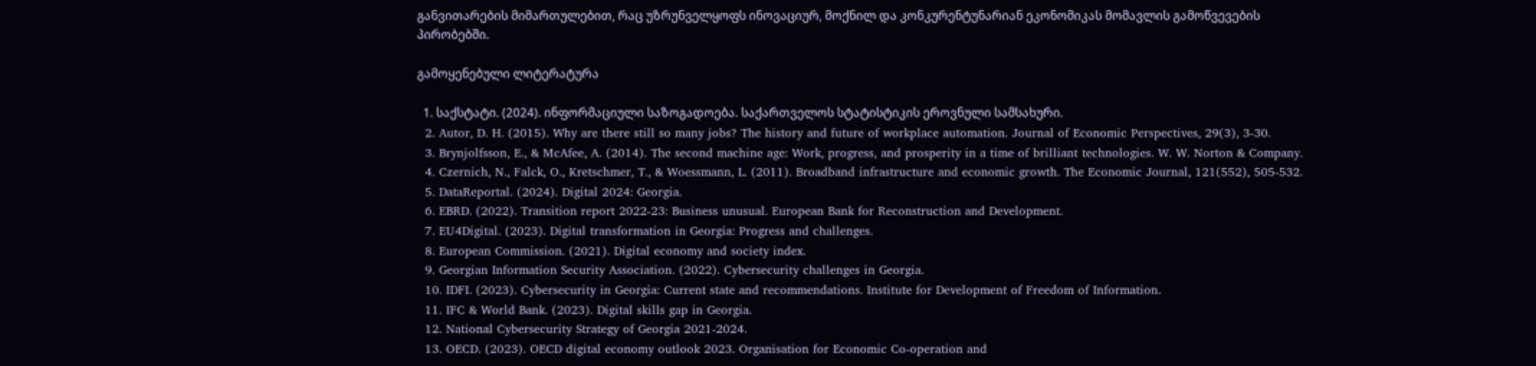განვითარების მიმართულებით, რაც უზრუნველყოფს ინოვაციურ, მოქნილ და კონკურენტუნარიან ეკონომიკას მომავლის გამოწვევების პირობებში.

გამოყენებული ლიტერატურა

  1. საქსტატი. (2024). ინფორმაციული საზოგადოება. საქართველოს სტატისტიკის ეროვნული სამსახური.
  2. Autor, D. H. (2015). Why are there still so many jobs? The history and future of workplace automation. Journal of Economic Perspectives, 29(3), 3-30.
  3. Brynjolfsson, E., & McAfee, A. (2014). The second machine age: Work, progress, and prosperity in a time of brilliant technologies. W. W. Norton & Company.
  4. Czernich, N., Falck, O., Kretschmer, T., & Woessmann, L. (2011). Broadband infrastructure and economic growth. The Economic Journal, 121(552), 505-532.
  5. DataReportal. (2024). Digital 2024: Georgia.
  6. EBRD. (2022). Transition report 2022-23: Business unusual. European Bank for Reconstruction and Development.
  7. EU4Digital. (2023). Digital transformation in Georgia: Progress and challenges.
  8. European Commission. (2021). Digital economy and society index.
  9. Georgian Information Security Association. (2022). Cybersecurity challenges in Georgia.
  10. IDFI. (2023). Cybersecurity in Georgia: Current state and recommendations. Institute for Development of Freedom of Information.
  11. IFC & World Bank. (2023). Digital skills gap in Georgia.
  12. National Cybersecurity Strategy of Georgia 2021-2024.
  13. OECD. (2023). OECD digital economy outlook 2023. Organisation for Economic Co-operation and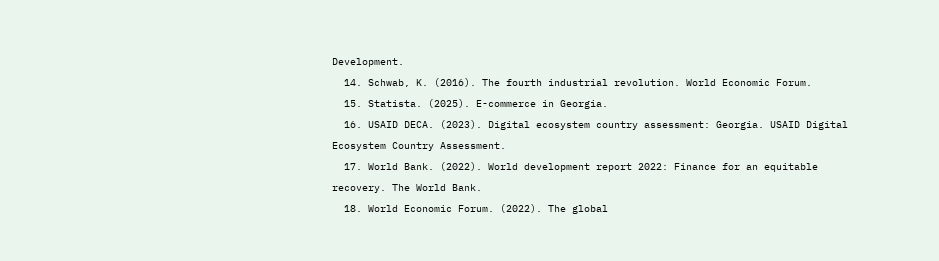Development.
  14. Schwab, K. (2016). The fourth industrial revolution. World Economic Forum.
  15. Statista. (2025). E-commerce in Georgia.
  16. USAID DECA. (2023). Digital ecosystem country assessment: Georgia. USAID Digital Ecosystem Country Assessment.
  17. World Bank. (2022). World development report 2022: Finance for an equitable recovery. The World Bank.
  18. World Economic Forum. (2022). The global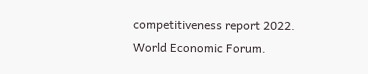competitiveness report 2022. World Economic Forum.